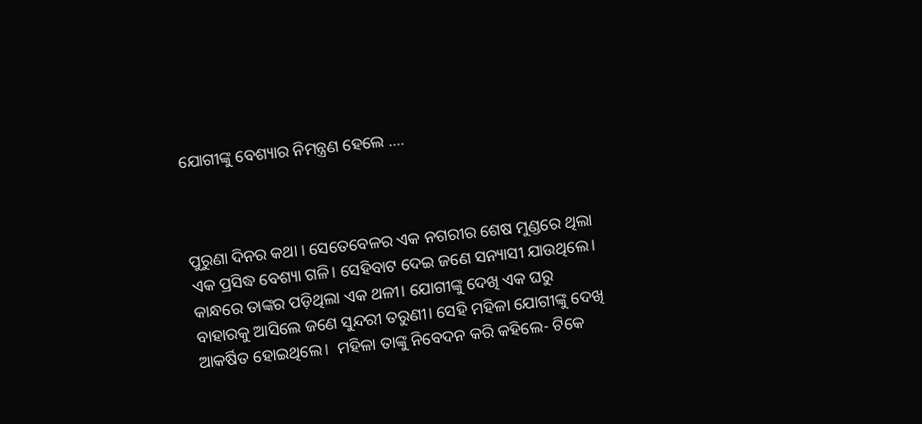ଯୋଗୀଙ୍କୁ ବେଶ୍ୟାର ନିମନ୍ତ୍ରଣ ହେଲେ ….



ପୁରୁଣା ଦିନର କଥା । ସେତେବେଳର ଏକ ନଗରୀର ଶେଷ ମୁଣ୍ଡରେ ଥିଲା ଏକ ପ୍ରସିଦ୍ଧ ବେଶ୍ୟା ଗଳି। ସେହିବାଟ ଦେଇ ଜଣେ ସନ୍ୟାସୀ ଯାଉଥିଲେ। କାନ୍ଧରେ ତାଙ୍କର ପଡ଼ିଥିଲା ଏକ ଥଳୀ। ଯୋଗୀଙ୍କୁ ଦେଖି ଏକ ଘରୁ ବାହାରକୁ ଆସିଲେ ଜଣେ ସୁନ୍ଦରୀ ତରୁଣୀ। ସେହି ମହିଳା ଯୋଗୀଙ୍କୁ ଦେଖି ଆକର୍ଷିତ ହୋଇଥିଲେ।  ମହିଳା ତାଙ୍କୁ ନିବେଦନ କରି କହିଲେ- ଟିକେ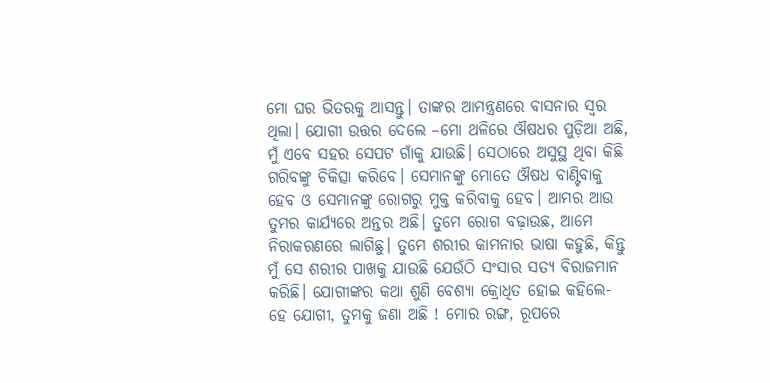ମୋ ଘର ଭିତରକୁ ଆସନ୍ତୁ। ତାଙ୍କର ଆମନ୍ତ୍ରଣରେ ବାସନାର ସ୍ଵର ଥିଲା। ଯୋଗୀ ଉତ୍ତର ଦେଲେ –ମୋ ଥଳିରେ ଔଷଧର ପୁଡ଼ିଆ ଅଛି, ମୁଁ ଏବେ ସହର ସେପଟ ଗାଁକୁ ଯାଉଛି। ସେଠାରେ ଅସୁସ୍ଥ ଥିବା କିଛି ଗରିବଙ୍କୁ ଚିକିତ୍ସା କରିବେ। ସେମାନଙ୍କୁ ମୋତେ ଔଷଧ ବାଣ୍ଟିବାକୁ ହେବ ଓ ସେମାନଙ୍କୁ ରୋଗରୁ ମୁକ୍ତ କରିବାକୁ ହେବ। ଆମର ଆଉ ତୁମର କାର୍ଯ୍ୟରେ ଅନ୍ତର ଅଛି। ତୁମେ ରୋଗ ବଢ଼ାଉଛ, ଆମେ ନିରାକରଣରେ ଲାଗିଛୁ। ତୁମେ ଶରୀର କାମନାର ଭାଷା କହୁଛି, କିନ୍ତୁ ମୁଁ ସେ ଶରୀର ପାଖକୁ ଯାଉଛି ଯେଉଁଠି ସଂସାର ସତ୍ୟ ବିରାଜମାନ କରିଛି। ଯୋଗୀଙ୍କର କଥା ଶୁଣି ବେଶ୍ୟା କ୍ରୋଧିତ ହୋଇ କହିଲେ- ହେ ଯୋଗୀ, ତୁମକୁ ଜଣା ଅଛି ! ମୋର ରଙ୍ଗ, ରୂପରେ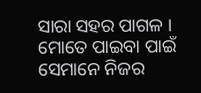ସାରା ସହର ପାଗଳ । ମୋତେ ପାଇବା ପାଇଁ ସେମାନେ ନିଜର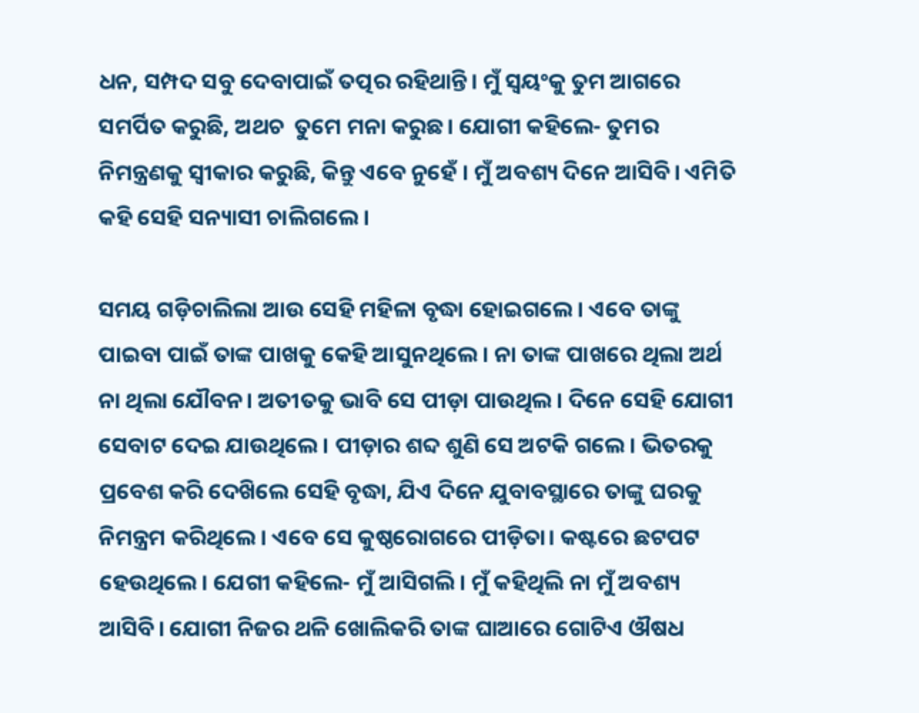ଧନ, ସମ୍ପଦ ସବୁ ଦେବାପାଇଁ ତତ୍ପର ରହିଥାନ୍ତି। ମୁଁ ସ୍ବୟଂକୁ ତୁମ ଆଗରେ ସମର୍ପିତ କରୁଛି, ଅଥଚ  ତୁମେ ମନା କରୁଛ। ଯୋଗୀ କହିଲେ- ତୁମର ନିମନ୍ତ୍ରଣକୁ ସ୍ଵୀକାର କରୁଛି, କିନ୍ତୁ ଏବେ ନୁହେଁ । ମୁଁ ଅବଶ୍ୟ ଦିନେ ଆସିବି। ଏମିତି କହି ସେହି ସନ୍ୟାସୀ ଚାଲିଗଲେ।

ସମୟ ଗଡ଼ିଚାଲିଲା ଆଉ ସେହି ମହିଳା ବୃଦ୍ଧା ହୋଇଗଲେ। ଏବେ ତାଙ୍କୁ ପାଇବା ପାଇଁ ତାଙ୍କ ପାଖକୁ କେହି ଆସୁନଥିଲେ। ନା ତାଙ୍କ ପାଖରେ ଥିଲା ଅର୍ଥ ନା ଥିଲା ଯୌବନ। ଅତୀତକୁ ଭାବି ସେ ପୀଡ଼ା ପାଉଥିଲ। ଦିନେ ସେହି ଯୋଗୀ ସେବାଟ ଦେଇ ଯାଉଥିଲେ। ପୀଡ଼ାର ଶବ୍ଦ ଶୁଣି ସେ ଅଟକି ଗଲେ। ଭିତରକୁ ପ୍ରବେଶ କରି ଦେଖ‌ିଲେ ସେହି ବୃଦ୍ଧା, ଯିଏ ଦିନେ ଯୁବାବସ୍ଥାରେ ତାଙ୍କୁ ଘରକୁ ନିମନ୍ତ୍ରମ କରିଥିଲେ। ଏବେ ସେ କୁଷ୍ଠରୋଗରେ ପୀଡ଼ିତା। କଷ୍ଟରେ ଛଟପଟ ହେଉଥିଲେ। ଯେଗୀ କହିଲେ- ମୁଁ ଆସିଗଲି। ମୁଁ କହିଥିଲି ନା ମୁଁ ଅବଶ୍ୟ ଆସିବି। ଯୋଗୀ ନିଜର ଥଳି ଖୋଲିକରି ତାଙ୍କ ଘାଆରେ ଗୋଟିଏ ଔଷଧ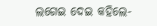ଲଗେଇ ଦେଇ କହିଲେ-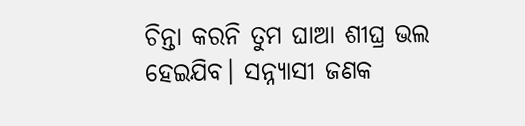ଚିନ୍ତା କରନି ତୁମ ଘାଆ ଶୀଘ୍ର ଭଲ ହେଇଯିବ। ସନ୍ନ୍ୟାସୀ ଜଣକ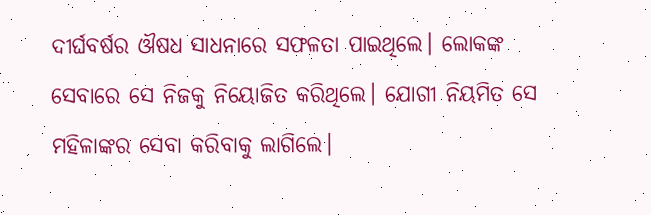ଦୀର୍ଘବର୍ଷର ଔଷଧ ସାଧନାରେ ସଫଳତା ପାଇଥିଲେ। ଲୋକଙ୍କ ସେବାରେ ସେ ନିଜକୁ ନିୟୋଜିତ କରିଥିଲେ। ଯୋଗୀ ନିୟମିତ ସେ ମହିଳାଙ୍କର ସେବା କରିବାକୁ ଲାଗିଲେ।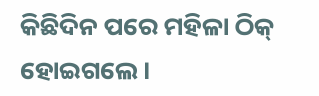କିଛିଦିନ ପରେ ମହିଳା ଠିକ୍ ହୋଇଗଲେ।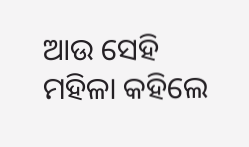ଆଉ ସେହି ମହିଳା କହିଲେ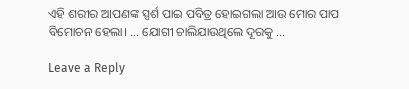ଏହି ଶରୀର ଆପଣଙ୍କ ସ୍ପର୍ଶ ପାଇ ପବିତ୍ର ହୋଇଗଲା ଆଉ ମୋର ପାପ ବିମୋଚନ ହେଲା। … ଯୋଗୀ ଚାଲିଯାଉଥିଲେ ଦୂରକୁ …

Leave a Reply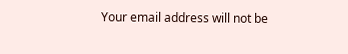Your email address will not be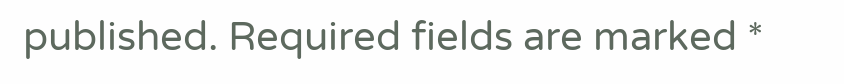published. Required fields are marked *